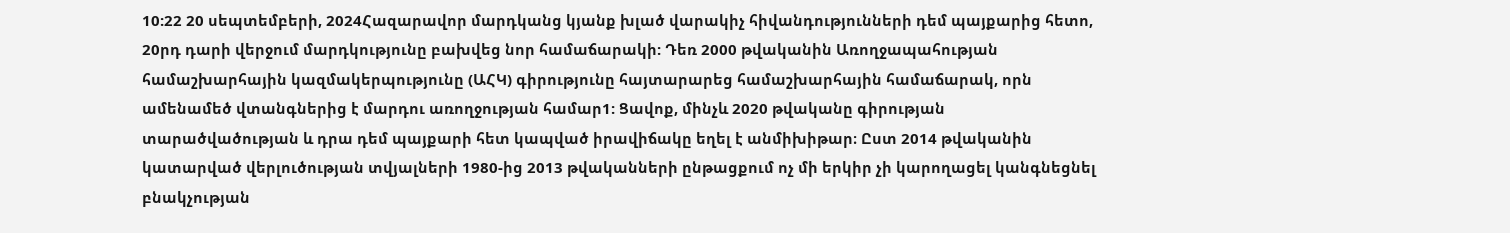10:22 20 սեպտեմբերի, 2024Հազարավոր մարդկանց կյանք խլած վարակիչ հիվանդությունների դեմ պայքարից հետո, 20րդ դարի վերջում մարդկությունը բախվեց նոր համաճարակի: Դեռ 2000 թվականին Առողջապահության համաշխարհային կազմակերպությունը (ԱՀԿ) գիրությունը հայտարարեց համաշխարհային համաճարակ, որն ամենամեծ վտանգներից է մարդու առողջության համար1: Ցավոք, մինչև 2020 թվականը գիրության տարածվածության և դրա դեմ պայքարի հետ կապված իրավիճակը եղել է անմիխիթար։ Ըստ 2014 թվականին կատարված վերլուծության տվյալների 1980-ից 2013 թվականների ընթացքում ոչ մի երկիր չի կարողացել կանգնեցնել բնակչության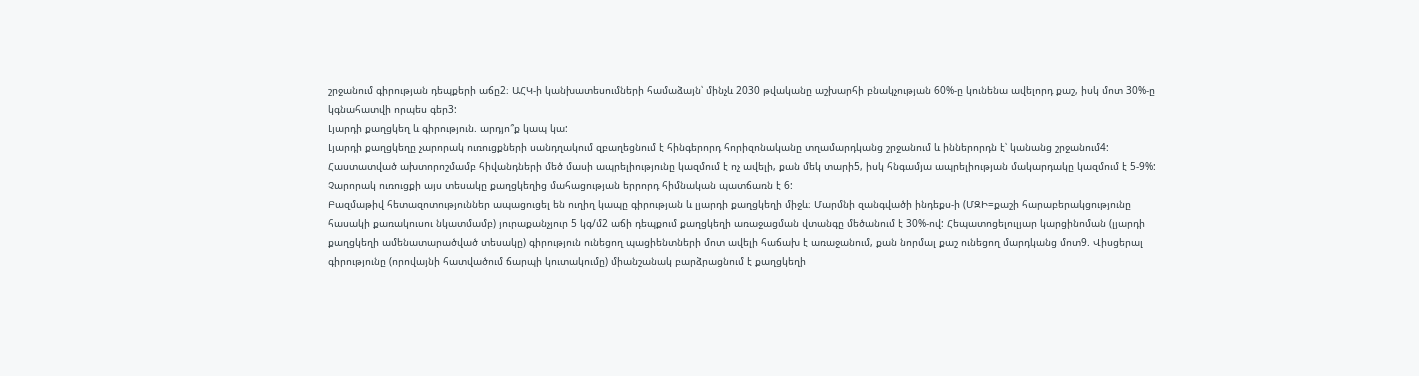շրջանում գիրության դեպքերի աճը2։ ԱՀԿ-ի կանխատեսումների համաձայն՝ մինչև 2030 թվականը աշխարհի բնակչության 60%-ը կունենա ավելորդ քաշ, իսկ մոտ 30%-ը կգնահատվի որպես գեր3:
Լյարդի քաղցկեղ և գիրություն. արդյո՞ք կապ կա:
Լյարդի քաղցկեղը չարորակ ուռուցքների սանդղակում զբաղեցնում է հինգերորդ հորիզոնականը տղամարդկանց շրջանում և իններորդն է՝ կանանց շրջանում4: Հաստատված ախտորոշմամբ հիվանդների մեծ մասի ապրելիությունը կազմում է ոչ ավելի, քան մեկ տարի5, իսկ հնգամյա ապրելիության մակարդակը կազմում է 5-9%: Չարորակ ուռուցքի այս տեսակը քաղցկեղից մահացության երրորդ հիմնական պատճառն է 6:
Բազմաթիվ հետազոտություններ ապացուցել են ուղիղ կապը գիրության և լյարդի քաղցկեղի միջև։ Մարմնի զանգվածի ինդեքս-ի (ՄԶԻ=քաշի հարաբերակցությունը հասակի քառակուսու նկատմամբ) յուրաքանչյուր 5 կգ/մ2 աճի դեպքում քաղցկեղի առաջացման վտանգը մեծանում է 30%-ով: Հեպատոցելուլյար կարցինոման (լյարդի քաղցկեղի ամենատարածված տեսակը) գիրություն ունեցող պացիենտների մոտ ավելի հաճախ է առաջանում, քան նորմալ քաշ ունեցող մարդկանց մոտ9. Վիսցերալ գիրությունը (որովայնի հատվածում ճարպի կուտակումը) միանշանակ բարձրացնում է քաղցկեղի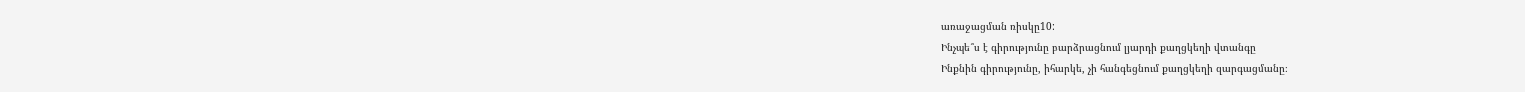առաջացման ռիսկը10:
Ինչպե՞ս է գիրությունը բարձրացնում լյարդի քաղցկեղի վտանգը
Ինքնին գիրությունը, իհարկե, չի հանգեցնում քաղցկեղի զարգացմանը։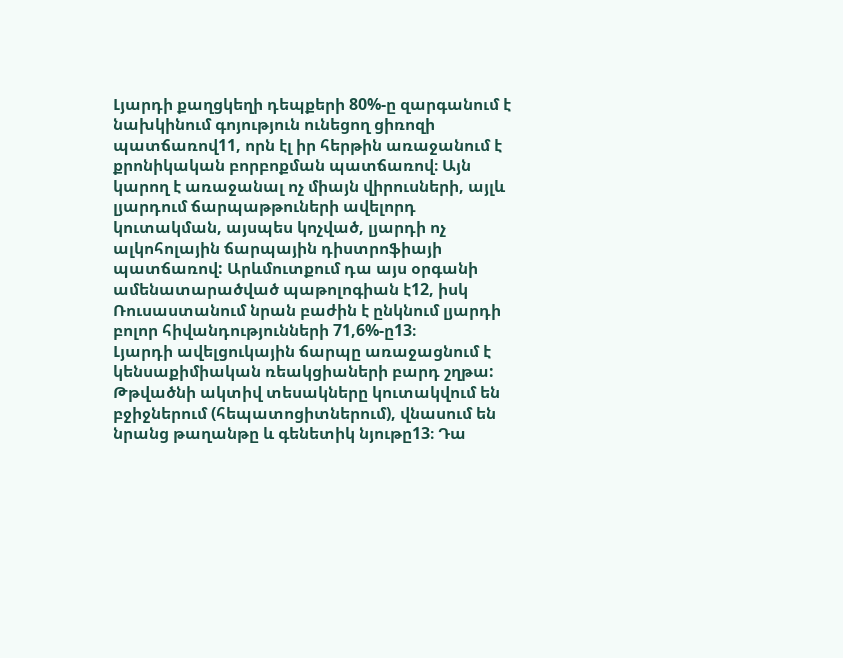Լյարդի քաղցկեղի դեպքերի 80%-ը զարգանում է նախկինում գոյություն ունեցող ցիռոզի պատճառով11, որն էլ իր հերթին առաջանում է քրոնիկական բորբոքման պատճառով։ Այն կարող է առաջանալ ոչ միայն վիրուսների, այլև լյարդում ճարպաթթուների ավելորդ կուտակման, այսպես կոչված, լյարդի ոչ ալկոհոլային ճարպային դիստրոֆիայի պատճառով: Արևմուտքում դա այս օրգանի ամենատարածված պաթոլոգիան է12, իսկ Ռուսաստանում նրան բաժին է ընկնում լյարդի բոլոր հիվանդությունների 71,6%-ը13։
Լյարդի ավելցուկային ճարպը առաջացնում է կենսաքիմիական ռեակցիաների բարդ շղթա: Թթվածնի ակտիվ տեսակները կուտակվում են բջիջներում (հեպատոցիտներում), վնասում են նրանց թաղանթը և գենետիկ նյութը13։ Դա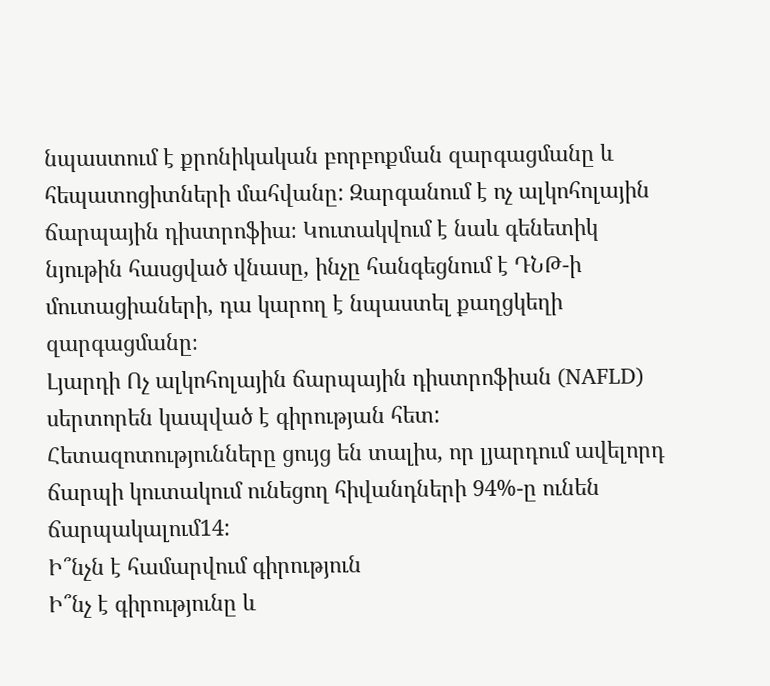նպաստում է քրոնիկական բորբոքման զարգացմանը և հեպատոցիտների մահվանը: Զարգանում է ոչ ալկոհոլային ճարպային դիստրոֆիա։ Կուտակվում է նաև գենետիկ նյութին հասցված վնասը, ինչը հանգեցնում է ԴՆԹ-ի մուտացիաների, դա կարող է նպաստել քաղցկեղի զարգացմանը։
Լյարդի Ոչ ալկոհոլային ճարպային դիստրոֆիան (NAFLD) սերտորեն կապված է գիրության հետ: Հետազոտությունները ցույց են տալիս, որ լյարդում ավելորդ ճարպի կուտակում ունեցող հիվանդների 94%-ը ունեն ճարպակալում14:
Ի՞նչն է համարվում գիրություն
Ի՞նչ է գիրությունը և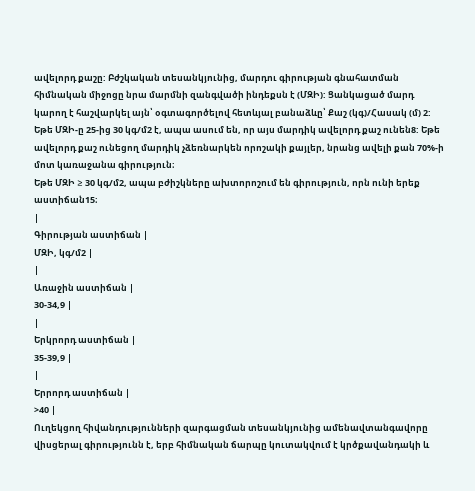ավելորդ քաշը: Բժշկական տեսանկյունից, մարդու գիրության գնահատման հիմնական միջոցը նրա մարմնի զանգվածի ինդեքսն է (ՄԶԻ): Ցանկացած մարդ կարող է հաշվարկել այն՝ օգտագործելով հետևյալ բանաձևը՝ Քաշ (կգ)/Հասակ (մ) 2: Եթե ՄԶԻ-ը 25-ից 30 կգ/մ2 է, ապա ասում են, որ այս մարդիկ ավելորդ քաշ ունեն8: Եթե ավելորդ քաշ ունեցող մարդիկ չձեռնարկեն որոշակի քայլեր, նրանց ավելի քան 70%-ի մոտ կառաջանա գիրություն։
Եթե ՄԶԻ ≥ 30 կգ/մ2, ապա բժիշկները ախտորոշում են գիրություն, որն ունի երեք աստիճան15։
|
Գիրության աստիճան |
ՄԶԻ, կգ/մ2 |
|
Առաջին աստիճան |
30-34,9 |
|
Երկրորդ աստիճան |
35-39,9 |
|
Երրորդ աստիճան |
>40 |
Ուղեկցող հիվանդությունների զարգացման տեսանկյունից ամենավտանգավորը վիսցերալ գիրությունն է, երբ հիմնական ճարպը կուտակվում է կրծքավանդակի և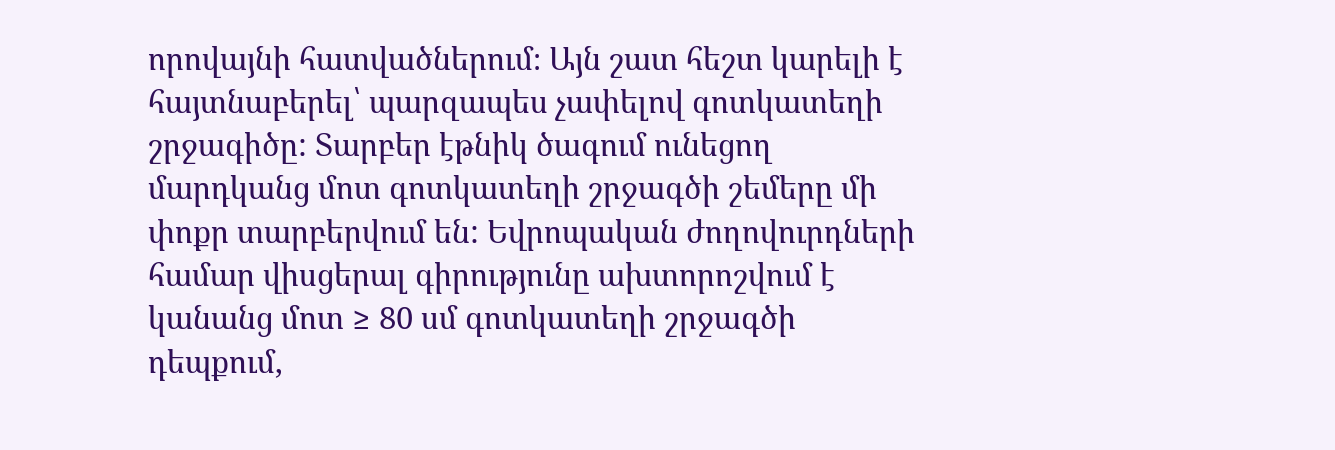որովայնի հատվածներում։ Այն շատ հեշտ կարելի է հայտնաբերել՝ պարզապես չափելով գոտկատեղի շրջագիծը: Տարբեր էթնիկ ծագում ունեցող մարդկանց մոտ գոտկատեղի շրջագծի շեմերը մի փոքր տարբերվում են: Եվրոպական ժողովուրդների համար վիսցերալ գիրությունը ախտորոշվում է կանանց մոտ ≥ 80 սմ գոտկատեղի շրջագծի դեպքում,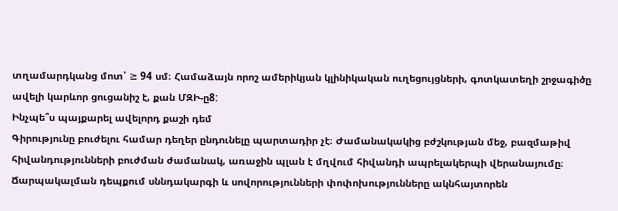տղամարդկանց մոտ՝ ≥ 94 սմ։ Համաձայն որոշ ամերիկյան կլինիկական ուղեցույցների, գոտկատեղի շրջագիծը ավելի կարևոր ցուցանիշ է, քան ՄԶԻ-ը8:
Ինչպե՞ս պայքարել ավելորդ քաշի դեմ
Գիրությունը բուժելու համար դեղեր ընդունելը պարտադիր չէ։ Ժամանակակից բժշկության մեջ, բազմաթիվ հիվանդությունների բուժման ժամանակ, առաջին պլան է մղվում հիվանդի ապրելակերպի վերանայումը։ Ճարպակալման դեպքում սննդակարգի և սովորությունների փոփոխությունները ակնհայտորեն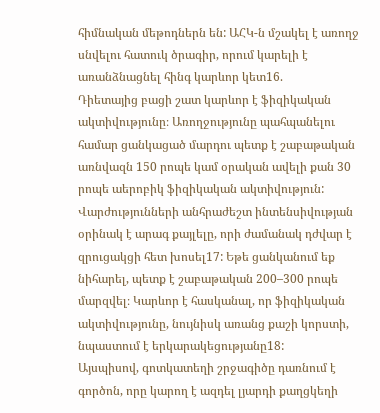հիմնական մեթոդներն են: ԱՀԿ-ն մշակել է առողջ սնվելու հատուկ ծրագիր, որում կարելի է առանձնացնել հինգ կարևոր կետ16.
Դիետայից բացի շատ կարևոր է ֆիզիկական ակտիվությունը։ Առողջությունը պահպանելու համար ցանկացած մարդու պետք է շաբաթական առնվազն 150 րոպե կամ օրական ավելի քան 30 րոպե աերոբիկ ֆիզիկական ակտիվություն: Վարժությունների անհրաժեշտ ինտենսիվության օրինակ է արագ քայլելը, որի ժամանակ դժվար է զրուցակցի հետ խոսել17: Եթե ցանկանում եք նիհարել, պետք է շաբաթական 200–300 րոպե մարզվել։ Կարևոր է հասկանալ, որ ֆիզիկական ակտիվությունը, նույնիսկ առանց քաշի կորստի, նպաստում է երկարակեցությանը18:
Այսպիսով, գոտկատեղի շրջագիծը դառնում է գործոն, որը կարող է ազդել լյարդի քաղցկեղի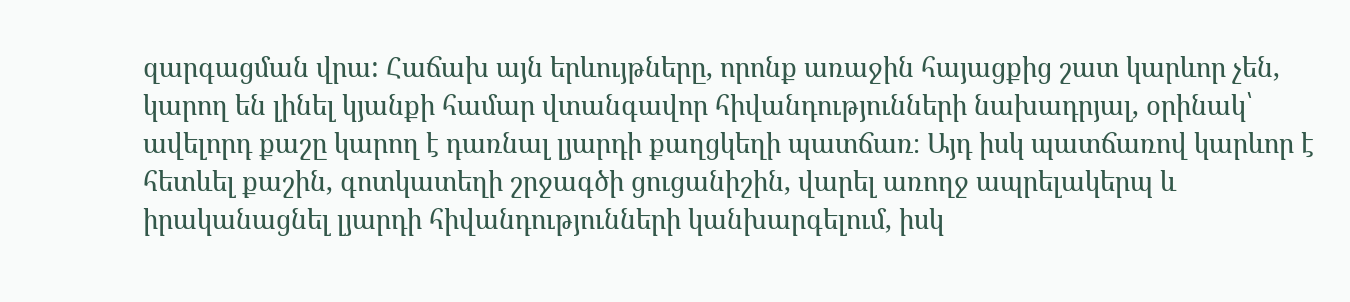զարգացման վրա: Հաճախ այն երևույթները, որոնք առաջին հայացքից շատ կարևոր չեն, կարող են լինել կյանքի համար վտանգավոր հիվանդությունների նախադրյալ, օրինակ՝ ավելորդ քաշը կարող է դառնալ լյարդի քաղցկեղի պատճառ։ Այդ իսկ պատճառով կարևոր է հետևել քաշին, գոտկատեղի շրջագծի ցուցանիշին, վարել առողջ ապրելակերպ և իրականացնել լյարդի հիվանդությունների կանխարգելում, իսկ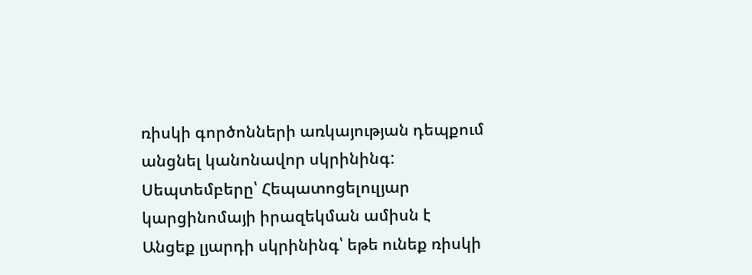ռիսկի գործոնների առկայության դեպքում անցնել կանոնավոր սկրինինգ:
Սեպտեմբերը՝ Հեպատոցելուլյար կարցինոմայի իրազեկման ամիսն է
Անցեք լյարդի սկրինինգ՝ եթե ունեք ռիսկի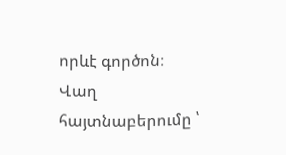որևէ գործոն։
Վաղ հայտնաբերումը ՝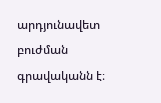արդյունավետ բուժման գրավականն է։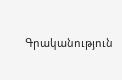Գրականություն